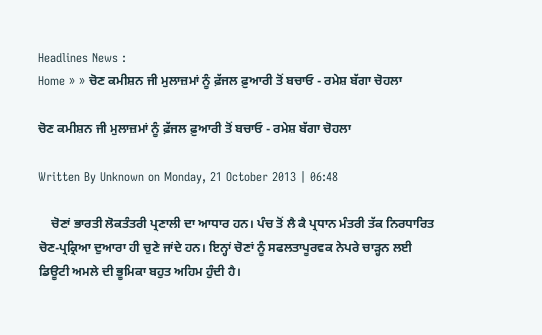Headlines News :
Home » » ਚੋਣ ਕਮੀਸ਼ਨ ਜੀ ਮੁਲਾਜ਼ਮਾਂ ਨੂੰ ਫ਼ੱਜਲ ਫ਼ੁਆਰੀ ਤੋਂ ਬਚਾਓ - ਰਮੇਸ਼ ਬੱਗਾ ਚੋਹਲਾ

ਚੋਣ ਕਮੀਸ਼ਨ ਜੀ ਮੁਲਾਜ਼ਮਾਂ ਨੂੰ ਫ਼ੱਜਲ ਫ਼ੁਆਰੀ ਤੋਂ ਬਚਾਓ - ਰਮੇਸ਼ ਬੱਗਾ ਚੋਹਲਾ

Written By Unknown on Monday, 21 October 2013 | 06:48

    ਚੋਣਾਂ ਭਾਰਤੀ ਲੋਕਤੰਤਰੀ ਪ੍ਰਣਾਲੀ ਦਾ ਆਧਾਰ ਹਨ। ਪੰਚ ਤੋਂ ਲੈ ਕੈ ਪ੍ਰਧਾਨ ਮੰਤਰੀ ਤੱਕ ਨਿਰਧਾਰਿਤ ਚੋਣ-ਪ੍ਰਕ੍ਰਿਆ ਦੁਆਰਾ ਹੀ ਚੁਣੇ ਜਾਂਦੇ ਹਨ। ਇਨ੍ਹਾਂ ਚੋਣਾਂ ਨੂੰ ਸਫਲਤਾਪੂਰਵਕ ਨੇਪਰੇ ਚਾੜ੍ਹਨ ਲਈ ਡਿਊਟੀ ਅਮਲੇ ਦੀ ਭੂਮਿਕਾ ਬਹੁਤ ਅਹਿਮ ਹੁੰਦੀ ਹੈ।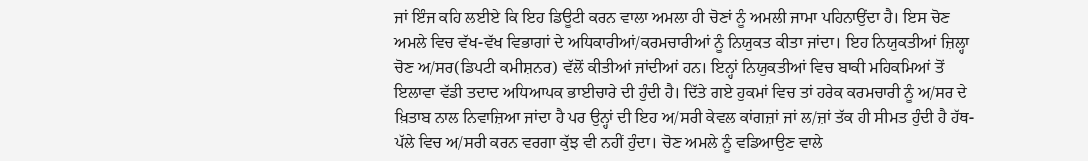ਜਾਂ ਇੰਜ ਕਹਿ ਲਈਏ ਕਿ ਇਹ ਡਿਊਟੀ ਕਰਨ ਵਾਲਾ ਅਮਲਾ ਹੀ ਚੋਣਾਂ ਨੂੰ ਅਮਲੀ ਜਾਮਾ ਪਹਿਨਾਉਂਦਾ ਹੈ। ਇਸ ਚੋਣ ਅਮਲੇ ਵਿਚ ਵੱਖ-ਵੱਖ ਵਿਭਾਗਾਂ ਦੇ ਅਧਿਕਾਰੀਆਂ/ਕਰਮਚਾਰੀਆਂ ਨੂੰ ਨਿਯੁਕਤ ਕੀਤਾ ਜਾਂਦਾ। ਇਹ ਨਿਯੁਕਤੀਆਂ ਜ਼ਿਲ੍ਹਾ ਚੋਣ ਅ/ਸਰ(ਡਿਪਟੀ ਕਮੀਸ਼ਨਰ) ਵੱਲੋਂ ਕੀਤੀਆਂ ਜਾਂਦੀਆਂ ਹਨ। ਇਨ੍ਹਾਂ ਨਿਯੁਕਤੀਆਂ ਵਿਚ ਬਾਕੀ ਮਹਿਕਮਿਆਂ ਤੋਂ ਇਲਾਵਾ ਵੱਡੀ ਤਦਾਦ ਅਧਿਆਪਕ ਭਾਈਚਾਰੇ ਦੀ ਹੁੰਦੀ ਹੈ। ਦਿੱਤੇ ਗਏ ਹੁਕਮਾਂ ਵਿਚ ਤਾਂ ਹਰੇਕ ਕਰਮਚਾਰੀ ਨੂੰ ਅ/ਸਰ ਦੇ ਖ਼ਿਤਾਬ ਨਾਲ ਨਿਵਾਜ਼ਿਆ ਜਾਂਦਾ ਹੈ ਪਰ ਉਨ੍ਹਾਂ ਦੀ ਇਹ ਅ/ਸਰੀ ਕੇਵਲ ਕਾਂਗਜ਼ਾਂ ਜਾਂ ਲ/ਜ਼ਾਂ ਤੱਕ ਹੀ ਸੀਮਤ ਹੁੰਦੀ ਹੈ ਹੱਥ-ਪੱਲੇ ਵਿਚ ਅ/ਸਰੀ ਕਰਨ ਵਰਗਾ ਕੁੱਝ ਵੀ ਨਹੀਂ ਹੁੰਦਾ। ਚੋਣ ਅਮਲੇ ਨੂੰ ਵਡਿਆਉਣ ਵਾਲੇ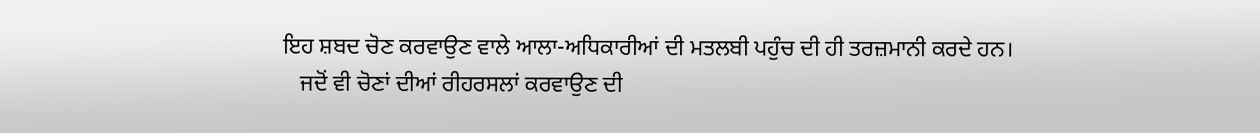ਇਹ ਸ਼ਬਦ ਚੋਣ ਕਰਵਾਉਣ ਵਾਲੇ ਆਲਾ-ਅਧਿਕਾਰੀਆਂ ਦੀ ਮਤਲਬੀ ਪਹੁੰਚ ਦੀ ਹੀ ਤਰਜ਼ਮਾਨੀ ਕਰਦੇ ਹਨ।
   ਜਦੋਂ ਵੀ ਚੋਣਾਂ ਦੀਆਂ ਰੀਹਰਸਲਾਂ ਕਰਵਾਉਣ ਦੀ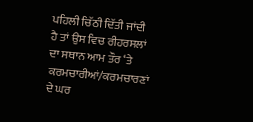ਪਹਿਲੀ ਚਿੱਠੀ ਦਿੱਤੀ ਜਾਂਦੀ ਹੈ ਤਾਂ ਉਸ ਵਿਚ ਰੀਹਰਸਲਾਂ ਦਾ ਸਥਾਨ ਆਮ ਤੌਰ ‘ਤੇ ਕਰਮਚਾਰੀਆਂ/ਕਰਮਚਾਰਣਾਂ ਦੇ ਘਰ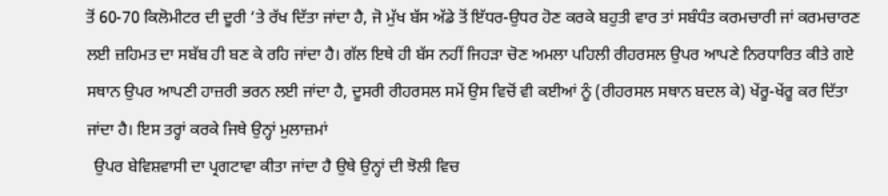ਤੋਂ 60-70 ਕਿਲੋਮੀਟਰ ਦੀ ਦੂਰੀ ‘ਤੇ ਰੱਖ ਦਿੱਤਾ ਜਾਂਦਾ ਹੈ, ਜੋ ਮੁੱਖ ਬੱਸ ਅੱਡੇ ਤੋਂ ਇੱਧਰ-ਉਧਰ ਹੋਣ ਕਰਕੇ ਬਹੁਤੀ ਵਾਰ ਤਾਂ ਸਬੰਧੰਤ ਕਰਮਚਾਰੀ ਜਾਂ ਕਰਮਚਾਰਣ ਲਈ ਜ਼ਹਿਮਤ ਦਾ ਸਬੱਬ ਹੀ ਬਣ ਕੇ ਰਹਿ ਜਾਂਦਾ ਹੈ। ਗੱਲ ਇਥੇ ਹੀ ਬੱਸ ਨਹੀਂ ਜਿਹੜਾ ਚੋਣ ਅਮਲਾ ਪਹਿਲੀ ਰੀਹਰਸਲ ਉਪਰ ਆਪਣੇ ਨਿਰਧਾਰਿਤ ਕੀਤੇ ਗਏ ਸਥਾਨ ਉਪਰ ਆਪਣੀ ਹਾਜ਼ਰੀ ਭਰਨ ਲਈ ਜਾਂਦਾ ਹੈ, ਦੂਸਰੀ ਰੀਹਰਸਲ ਸਮੇਂ ਉਸ ਵਿਚੋਂ ਵੀ ਕਈਆਂ ਨੂੰ (ਰੀਹਰਸਲ ਸਥਾਨ ਬਦਲ ਕੇ) ਖੇਂਰੂ-ਖੇਂਰੂ ਕਰ ਦਿੱਤਾ ਜਾਂਦਾ ਹੈ। ਇਸ ਤਰ੍ਹਾਂ ਕਰਕੇ ਜਿਥੇ ਉਨ੍ਹਾਂ ਮੁਲਾਜ਼ਮਾਂ
  ਉਪਰ ਬੇਵਿਸ਼ਵਾਸੀ ਦਾ ਪ੍ਰਗਟਾਵਾ ਕੀਤਾ ਜਾਂਦਾ ਹੈ ਉਥੇ ਉਨ੍ਹਾਂ ਦੀ ਝੋਲੀ ਵਿਚ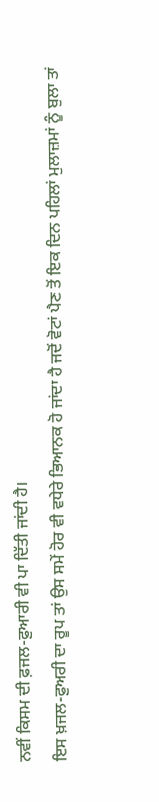ਨਵੀਂ ਕਿਸਮ ਦੀ ਫ਼ਜਲ-ਫ਼ੁਆਰੀ ਵੀ ਪਾ ਦਿੱਤੀ ਜਾਂਦੀ ਹੈ।
ਇਸ ਖ਼ਜਲ-ਫ਼ੁਅਰੀ ਦਾ ਰੂਪ ਤਾਂ ਉਸ ਸਮੇਂ ਹੋਰ ਵੀ ਵਧੇਰੇ ਭਿਆਨਕ ਹੋ ਜਾਂਦਾ ਹੈ ਜਦੋਂ ਵੋਟਾਂ ਪੈਣ ਤੋਂ ਇਕ ਦਿਨ ਪਹਿਲਾਂ ਮੁਲਾਜ਼ਮਾਂ ਨੂੰ ਬੁਲਾ ਤਾਂ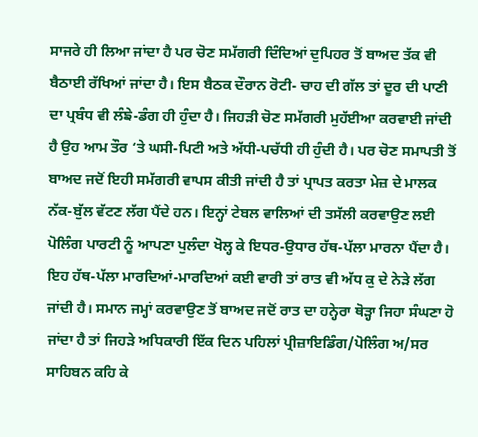ਸਾਜਰੇ ਹੀ ਲਿਆ ਜਾਂਦਾ ਹੈ ਪਰ ਚੋਣ ਸਮੱਗਰੀ ਦਿੰਦਿਆਂ ਦੁਪਿਹਰ ਤੋਂ ਬਾਅਦ ਤੱਕ ਵੀ ਬੈਠਾਈ ਰੱਖਿਆਂ ਜਾਂਦਾ ਹੈ। ਇਸ ਬੈਠਕ ਦੌਰਾਨ ਰੋਟੀ- ਚਾਹ ਦੀ ਗੱਲ ਤਾਂ ਦੂਰ ਦੀ ਪਾਣੀ ਦਾ ਪ੍ਰਬੰਧ ਵੀ ਲੰਙੇ-ਡੰਗ ਹੀ ਹੁੰਦਾ ਹੈ। ਜਿਹੜੀ ਚੋਣ ਸਮੱਗਰੀ ਮੁਹੱਈਆ ਕਰਵਾਈ ਜਾਂਦੀ ਹੈ ਉਹ ਆਮ ਤੌਰ ‘ਤੇ ਘਸੀ-ਪਿਟੀ ਅਤੇ ਅੱਧੀ-ਪਚੱਧੀ ਹੀ ਹੁੰਦੀ ਹੈ। ਪਰ ਚੋਣ ਸਮਾਪਤੀ ਤੋਂ ਬਾਅਦ ਜਦੋਂ ਇਹੀ ਸਮੱਗਰੀ ਵਾਪਸ ਕੀਤੀ ਜਾਂਦੀ ਹੈ ਤਾਂ ਪ੍ਰਾਪਤ ਕਰਤਾ ਮੇਜ਼ ਦੇ ਮਾਲਕ ਨੱਕ-ਬੁੱਲ ਵੱਟਣ ਲੱਗ ਪੈਂਦੇ ਹਨ। ਇਨ੍ਹਾਂ ਟੇਬਲ ਵਾਲਿਆਂ ਦੀ ਤਸੱਲੀ ਕਰਵਾਉਣ ਲਈ ਪੋਲਿੰਗ ਪਾਰਟੀ ਨੂੰ ਆਪਣਾ ਪੁਲੰਦਾ ਖੋਲ੍ਹ ਕੇ ਇਧਰ-ਉਧਾਰ ਹੱਥ-ਪੱਲਾ ਮਾਰਨਾ ਪੈਂਦਾ ਹੈ। ਇਹ ਹੱਥ-ਪੱਲਾ ਮਾਰਦਿਆਂ-ਮਾਰਦਿਆਂ ਕਈ ਵਾਰੀ ਤਾਂ ਰਾਤ ਵੀ ਅੱਧ ਕੁ ਦੇ ਨੇੜੇ ਲੱਗ ਜਾਂਦੀ ਹੈ। ਸਮਾਨ ਜਮ੍ਹਾਂ ਕਰਵਾਉਣ ਤੋਂ ਬਾਅਦ ਜਦੋਂ ਰਾਤ ਦਾ ਹਨ੍ਹੇਰਾ ਥੋੜ੍ਹਾ ਜਿਹਾ ਸੰਘਣਾ ਹੋ ਜਾਂਦਾ ਹੈ ਤਾਂ ਜਿਹੜੇ ਅਧਿਕਾਰੀ ਇੱਕ ਦਿਨ ਪਹਿਲਾਂ ਪ੍ਰੀਜ਼ਾਇਡਿੰਗ/ਪੋਲਿੰਗ ਅ/ਸਰ ਸਾਹਿਬਨ ਕਹਿ ਕੇ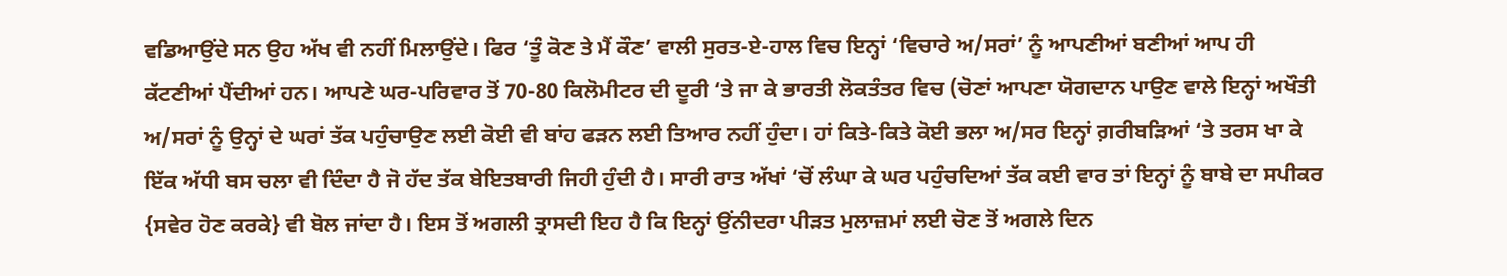ਵਡਿਆਉਂਦੇ ਸਨ ਉਹ ਅੱਖ ਵੀ ਨਹੀਂ ਮਿਲਾਉਂਦੇ। ਫਿਰ ‘ਤੂੰ ਕੋਣ ਤੇ ਮੈਂ ਕੌਣ’ ਵਾਲੀ ਸੁਰਤ-ਏ-ਹਾਲ ਵਿਚ ਇਨ੍ਹਾਂ ‘ਵਿਚਾਰੇ ਅ/ਸਰਾਂ’ ਨੂੰ ਆਪਣੀਆਂ ਬਣੀਆਂ ਆਪ ਹੀ ਕੱਟਣੀਆਂ ਪੈਂਦੀਆਂ ਹਨ। ਆਪਣੇ ਘਰ-ਪਰਿਵਾਰ ਤੋਂ 70-80 ਕਿਲੋਮੀਟਰ ਦੀ ਦੂਰੀ ‘ਤੇ ਜਾ ਕੇ ਭਾਰਤੀ ਲੋਕਤੰਤਰ ਵਿਚ (ਚੋਣਾਂ ਆਪਣਾ ਯੋਗਦਾਨ ਪਾਉਣ ਵਾਲੇ ਇਨ੍ਹਾਂ ਅਖੌਤੀ ਅ/ਸਰਾਂ ਨੂੰ ਉਨ੍ਹਾਂ ਦੇ ਘਰਾਂ ਤੱਕ ਪਹੁੰਚਾਉਣ ਲਈ ਕੋਈ ਵੀ ਬਾਂਹ ਫੜਨ ਲਈ ਤਿਆਰ ਨਹੀਂ ਹੁੰਦਾ। ਹਾਂ ਕਿਤੇ-ਕਿਤੇ ਕੋਈ ਭਲਾ ਅ/ਸਰ ਇਨ੍ਹਾਂ ਗ਼ਰੀਬੜਿਆਂ ‘ਤੇ ਤਰਸ ਖਾ ਕੇ ਇੱਕ ਅੱਧੀ ਬਸ ਚਲਾ ਵੀ ਦਿੰਦਾ ਹੈ ਜੋ ਹੱਦ ਤੱਕ ਬੇਇਤਬਾਰੀ ਜਿਹੀ ਹੁੰਦੀ ਹੈ। ਸਾਰੀ ਰਾਤ ਅੱਖਾਂ ‘ਚੋਂ ਲੰਘਾ ਕੇ ਘਰ ਪਹੁੰਚਦਿਆਂ ਤੱਕ ਕਈ ਵਾਰ ਤਾਂ ਇਨ੍ਹਾਂ ਨੂੰ ਬਾਬੇ ਦਾ ਸਪੀਕਰ {ਸਵੇਰ ਹੋਣ ਕਰਕੇ} ਵੀ ਬੋਲ ਜਾਂਦਾ ਹੈ। ਇਸ ਤੋਂ ਅਗਲੀ ਤ੍ਰਾਸਦੀ ਇਹ ਹੈ ਕਿ ਇਨ੍ਹਾਂ ਉਂਨੀਦਰਾ ਪੀੜਤ ਮੁਲਾਜ਼ਮਾਂ ਲਈ ਚੋਣ ਤੋਂ ਅਗਲੇ ਦਿਨ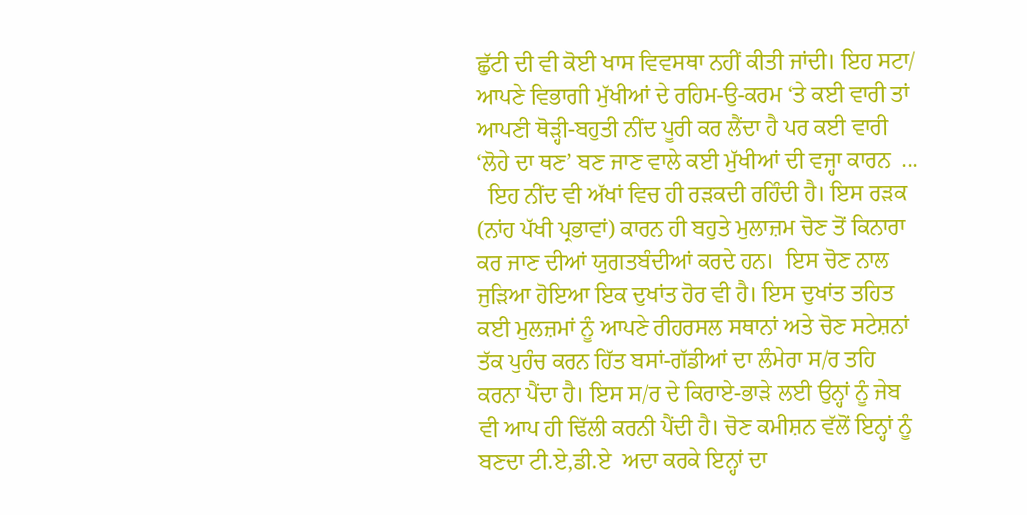ਛੁੱਟੀ ਦੀ ਵੀ ਕੋਈ ਖਾਸ ਵਿਵਸਥਾ ਨਹੀਂ ਕੀਤੀ ਜਾਂਦੀ। ਇਹ ਸਟਾ/ ਆਪਣੇ ਵਿਭਾਗੀ ਮੁੱਖੀਆਂ ਦੇ ਰਹਿਮ-ਉ-ਕਰਮ ‘ਤੇ ਕਈ ਵਾਰੀ ਤਾਂ ਆਪਣੀ ਥੋੜ੍ਹੀ-ਬਹੁਤੀ ਨੀਂਦ ਪੂਰੀ ਕਰ ਲੈਂਦਾ ਹੈ ਪਰ ਕਈ ਵਾਰੀ ‘ਲੋਹੇ ਦਾ ਥਣ’ ਬਣ ਜਾਣ ਵਾਲੇ ਕਈ ਮੁੱਖੀਆਂ ਦੀ ਵਜ੍ਹਾ ਕਾਰਨ  ...
  ਇਹ ਨੀਂਦ ਵੀ ਅੱਖਾਂ ਵਿਚ ਹੀ ਰੜਕਦੀ ਰਹਿੰਦੀ ਹੈ। ਇਸ ਰੜਕ (ਨਾਂਹ ਪੱਖੀ ਪ੍ਰਭਾਵਾਂ) ਕਾਰਨ ਹੀ ਬਹੁਤੇ ਮੁਲਾਜ਼ਮ ਚੋਣ ਤੋਂ ਕਿਨਾਰਾ ਕਰ ਜਾਣ ਦੀਆਂ ਯੁਗਤਬੰਦੀਆਂ ਕਰਦੇ ਹਨ।  ਇਸ ਚੋਣ ਨਾਲ ਜੁੜਿਆ ਹੋਇਆ ਇਕ ਦੁਖਾਂਤ ਹੋਰ ਵੀ ਹੈ। ਇਸ ਦੁਖਾਂਤ ਤਹਿਤ ਕਈ ਮੁਲਜ਼ਮਾਂ ਨੂੰ ਆਪਣੇ ਰੀਹਰਸਲ ਸਥਾਨਾਂ ਅਤੇ ਚੋਣ ਸਟੇਸ਼ਨਾਂ ਤੱਕ ਪੁਹੰਚ ਕਰਨ ਹਿੱਤ ਬਸਾਂ-ਗੱਡੀਆਂ ਦਾ ਲੰਮੇਰਾ ਸ/ਰ ਤਹਿ ਕਰਨਾ ਪੈਂਦਾ ਹੈ। ਇਸ ਸ/ਰ ਦੇ ਕਿਰਾਏ-ਭਾੜੇ ਲਈ ਉਨ੍ਹਾਂ ਨੂੰ ਜੇਬ ਵੀ ਆਪ ਹੀ ਢਿੱਲੀ ਕਰਨੀ ਪੈਂਦੀ ਹੈ। ਚੋਣ ਕਮੀਸ਼ਨ ਵੱਲੋਂ ਇਨ੍ਹਾਂ ਨੂੰ ਬਣਦਾ ਟੀ.ਏ,ਡੀ.ਏ  ਅਦਾ ਕਰਕੇ ਇਨ੍ਹਾਂ ਦਾ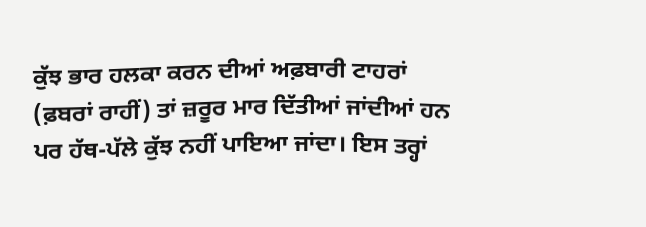ਕੁੱਝ ਭਾਰ ਹਲਕਾ ਕਰਨ ਦੀਆਂ ਅਫ਼ਬਾਰੀ ਟਾਹਰਾਂ (ਫ਼ਬਰਾਂ ਰਾਹੀਂ) ਤਾਂ ਜ਼ਰੂਰ ਮਾਰ ਦਿੱਤੀਆਂ ਜਾਂਦੀਆਂ ਹਨ ਪਰ ਹੱਥ-ਪੱਲੇ ਕੁੱਝ ਨਹੀਂ ਪਾਇਆ ਜਾਂਦਾ। ਇਸ ਤਰ੍ਹਾਂ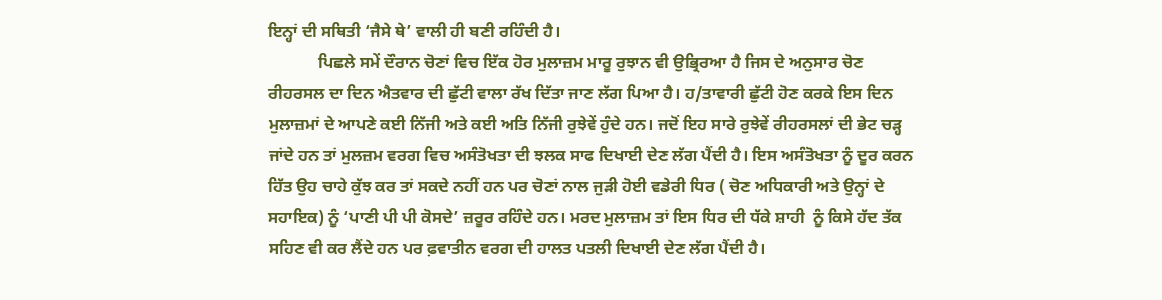ਇਨ੍ਹਾਂ ਦੀ ਸਥਿਤੀ ‘ਜੈਸੇ ਥੇ’ ਵਾਲੀ ਹੀ ਬਣੀ ਰਹਿੰਦੀ ਹੈ।
            ਪਿਛਲੇ ਸਮੇਂ ਦੌਰਾਨ ਚੋਣਾਂ ਵਿਚ ਇੱਕ ਹੋਰ ਮੁਲਾਜ਼ਮ ਮਾਰੂ ਰੁਝਾਨ ਵੀ ਉਭ੍ਰਿਰਆ ਹੈ ਜਿਸ ਦੇ ਅਨੁਸਾਰ ਚੋਣ ਰੀਹਰਸਲ ਦਾ ਦਿਨ ਐਤਵਾਰ ਦੀ ਛੁੱਟੀ ਵਾਲਾ ਰੱਖ ਦਿੱਤਾ ਜਾਣ ਲੱਗ ਪਿਆ ਹੈ। ਹ/ਤਾਵਾਰੀ ਛੁੱਟੀ ਹੋਣ ਕਰਕੇ ਇਸ ਦਿਨ ਮੁਲਾਜ਼ਮਾਂ ਦੇ ਆਪਣੇ ਕਈ ਨਿੱਜੀ ਅਤੇ ਕਈ ਅਤਿ ਨਿੱਜੀ ਰੁਝੇਵੇਂ ਹੁੰਦੇ ਹਨ। ਜਦੋਂ ਇਹ ਸਾਰੇ ਰੁਝੇਵੇਂ ਰੀਹਰਸਲਾਂ ਦੀ ਭੇਟ ਚੜ੍ਹ ਜਾਂਦੇ ਹਨ ਤਾਂ ਮੁਲਜ਼ਮ ਵਰਗ ਵਿਚ ਅਸੰਤੋਖਤਾ ਦੀ ਝਲਕ ਸਾਫ ਦਿਖਾਈ ਦੇਣ ਲੱਗ ਪੈਂਦੀ ਹੈ। ਇਸ ਅਸੰਤੋਖਤਾ ਨੂੰ ਦੂਰ ਕਰਨ ਹਿੱਤ ਉਹ ਚਾਹੇ ਕੁੱਝ ਕਰ ਤਾਂ ਸਕਦੇ ਨਹੀਂ ਹਨ ਪਰ ਚੋਣਾਂ ਨਾਲ ਜੁੜੀ ਹੋਈ ਵਡੇਰੀ ਧਿਰ ( ਚੋਣ ਅਧਿਕਾਰੀ ਅਤੇ ਉਨ੍ਹਾਂ ਦੇ ਸਹਾਇਕ) ਨੂੰ ‘ਪਾਣੀ ਪੀ ਪੀ ਕੋਸਦੇ’ ਜ਼ਰੂਰ ਰਹਿੰਦੇ ਹਨ। ਮਰਦ ਮੁਲਾਜ਼ਮ ਤਾਂ ਇਸ ਧਿਰ ਦੀ ਧੱਕੇ ਸ਼ਾਹੀ  ਨੂੰ ਕਿਸੇ ਹੱਦ ਤੱਕ ਸਹਿਣ ਵੀ ਕਰ ਲੈਂਦੇ ਹਨ ਪਰ ਫ਼ਵਾਤੀਨ ਵਰਗ ਦੀ ਹਾਲਤ ਪਤਲੀ ਦਿਖਾਈ ਦੇਣ ਲੱਗ ਪੈਂਦੀ ਹੈ।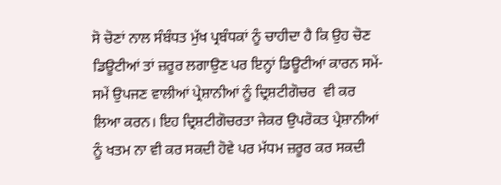ਸੋ ਚੋਣਾਂ ਨਾਲ ਸੰਬੰਧਤ ਮੁੱਖ ਪ੍ਰਬੰਧਕਾਂ ਨੂੰ ਚਾਹੀਦਾ ਹੈ ਕਿ ਉਹ ਚੋਣ ਡਿਊਟੀਆਂ ਤਾਂ ਜ਼ਰੂਰ ਲਗਾਉਣ ਪਰ ਇਨ੍ਹਾਂ ਡਿਊਟੀਆਂ ਕਾਰਨ ਸਮੇਂ-ਸਮੇਂ ਉਪਜਣ ਵਾਲੀਆਂ ਪ੍ਰੇਸ਼ਾਨੀਆਂ ਨੂੰ ਦ੍ਰਿਸ਼ਟੀਗੋਚਰ  ਵੀ ਕਰ ਲਿਆ ਕਰਨ। ਇਹ ਦ੍ਰਿਸ਼ਟੀਗੋਚਰਤਾ ਜੇਕਰ ਉਪਰੋਕਤ ਪ੍ਰੇਸ਼ਾਨੀਆਂ ਨੂੰ ਖਤਮ ਨਾ ਵੀ ਕਰ ਸਕਦੀ ਹੋਵੇ ਪਰ ਮੱਧਮ ਜ਼ਰੂਰ ਕਰ ਸਕਦੀ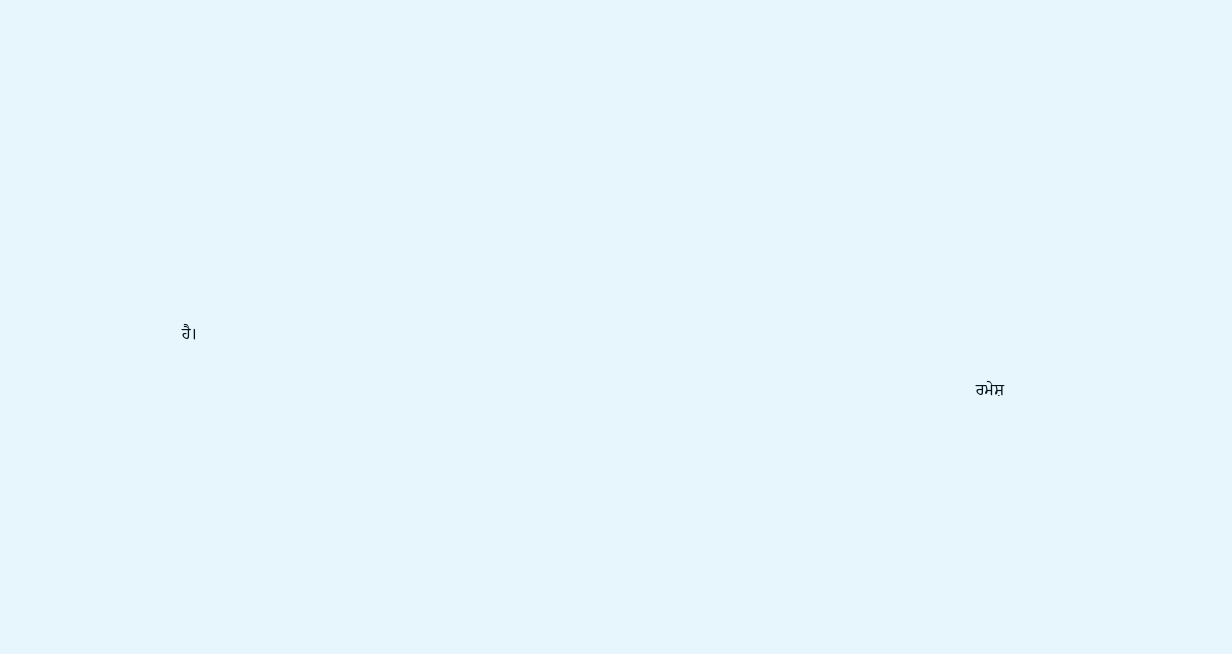ਹੈ।

                                                                                                                                                                                               ਰਮੇਸ਼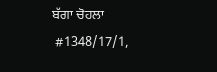ਬੱਗਾ ਚੋਹਲਾ
 #1348/17/1,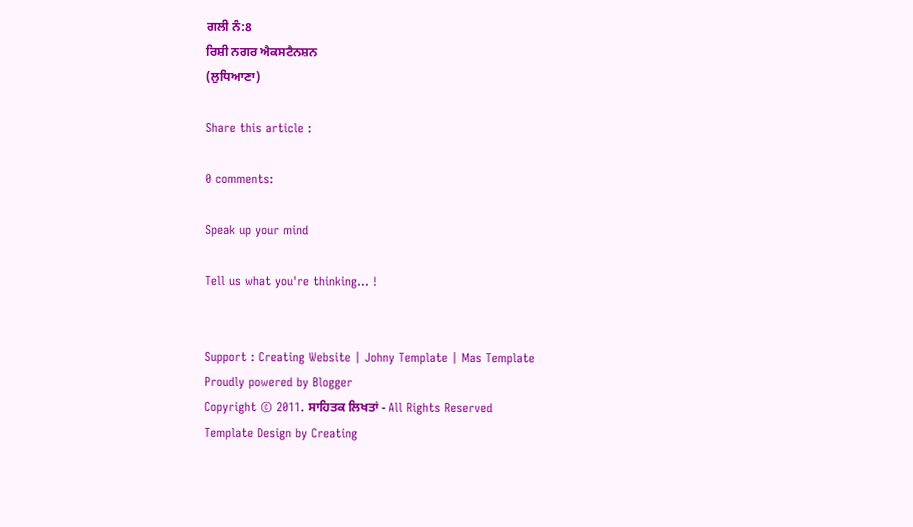ਗਲੀ ਨੰ:8
ਰਿਸ਼ੀ ਨਗਰ ਐਕਸਟੈਨਸ਼ਨ
(ਲੁਧਿਆਣਾ)

Share this article :

0 comments:

Speak up your mind

Tell us what you're thinking... !


Support : Creating Website | Johny Template | Mas Template
Proudly powered by Blogger
Copyright © 2011. ਸਾਹਿਤਕ ਲਿਖਤਾਂ - All Rights Reserved
Template Design by Creating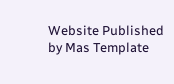Website Published by Mas Template